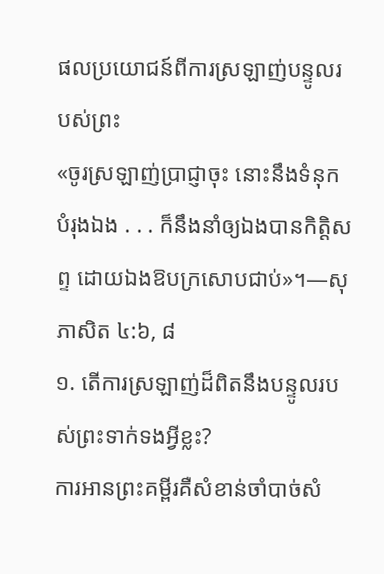ផលប្រយោជន៍ពីការស្រឡាញ់បន្ទូលរបស់ព្រះ
«ចូរស្រឡាញ់ប្រាជ្ញាចុះ នោះនឹងទំនុកបំរុងឯង . . . ក៏នឹងនាំឲ្យឯងបានកិត្ដិសព្ទ ដោយឯងឱបក្រសោបជាប់»។—សុភាសិត ៤:៦, ៨
១. តើការស្រឡាញ់ដ៏ពិតនឹងបន្ទូលរបស់ព្រះទាក់ទងអ្វីខ្លះ?
ការអានព្រះគម្ពីរគឺសំខាន់ចាំបាច់សំ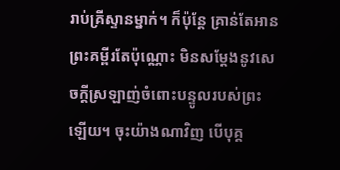រាប់គ្រីស្ទានម្នាក់។ ក៏ប៉ុន្តែ គ្រាន់តែអានព្រះគម្ពីរតែប៉ុណ្ណោះ មិនសម្ដែងនូវសេចក្ដីស្រឡាញ់ចំពោះបន្ទូលរបស់ព្រះឡើយ។ ចុះយ៉ាងណាវិញ បើបុគ្គ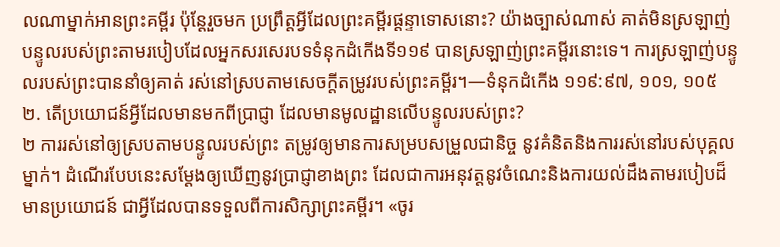លណាម្នាក់អានព្រះគម្ពីរ ប៉ុន្តែរួចមក ប្រព្រឹត្តអ្វីដែលព្រះគម្ពីរផ្ដន្ទាទោសនោះ? យ៉ាងច្បាស់ណាស់ គាត់មិនស្រឡាញ់បន្ទូលរបស់ព្រះតាមរបៀបដែលអ្នកសរសេរបទទំនុកដំកើងទី១១៩ បានស្រឡាញ់ព្រះគម្ពីរនោះទេ។ ការស្រឡាញ់បន្ទូលរបស់ព្រះបាននាំឲ្យគាត់ រស់នៅស្របតាមសេចក្ដីតម្រូវរបស់ព្រះគម្ពីរ។—ទំនុកដំកើង ១១៩:៩៧, ១០១, ១០៥
២. តើប្រយោជន៍អ្វីដែលមានមកពីប្រាជ្ញា ដែលមានមូលដ្ឋានលើបន្ទូលរបស់ព្រះ?
២ ការរស់នៅឲ្យស្របតាមបន្ទូលរបស់ព្រះ តម្រូវឲ្យមានការសម្របសម្រួលជានិច្ច នូវគំនិតនិងការរស់នៅរបស់បុគ្គលម្នាក់។ ដំណើរបែបនេះសម្ដែងឲ្យឃើញនូវប្រាជ្ញាខាងព្រះ ដែលជាការអនុវត្តនូវចំណេះនិងការយល់ដឹងតាមរបៀបដ៏មានប្រយោជន៍ ជាអ្វីដែលបានទទួលពីការសិក្សាព្រះគម្ពីរ។ «ចូរ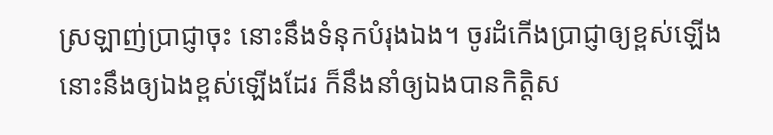ស្រឡាញ់ប្រាជ្ញាចុះ នោះនឹងទំនុកបំរុងឯង។ ចូរដំកើងប្រាជ្ញាឲ្យខ្ពស់ឡើង នោះនឹងឲ្យឯងខ្ពស់ឡើងដែរ ក៏នឹងនាំឲ្យឯងបានកិត្ដិស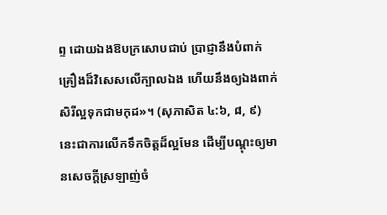ព្ទ ដោយឯងឱបក្រសោបជាប់ ប្រាជ្ញានឹងបំពាក់គ្រឿងដ៏វិសេសលើក្បាលឯង ហើយនឹងឲ្យឯងពាក់សិរីល្អទុកជាមកុដ»។ (សុភាសិត ៤:៦, ៨, ៩) នេះជាការលើកទឹកចិត្តដ៏ល្អមែន ដើម្បីបណ្ដុះឲ្យមានសេចក្ដីស្រឡាញ់ចំ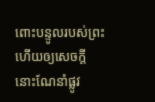ពោះបន្ទូលរបស់ព្រះ ហើយឲ្យសេចក្ដីនោះណែនាំផ្លូវ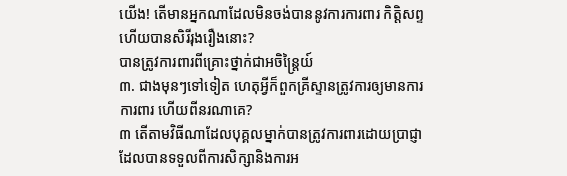យើង! តើមានអ្នកណាដែលមិនចង់បាននូវការការពារ កិត្ដិសព្ទ ហើយបានសិរីរុងរឿងនោះ?
បានត្រូវការពារពីគ្រោះថ្នាក់ជាអចិន្ត្រៃយ៍
៣. ជាងមុនៗទៅទៀត ហេតុអ្វីក៏ពួកគ្រីស្ទានត្រូវការឲ្យមានការការពារ ហើយពីនរណាគេ?
៣ តើតាមវិធីណាដែលបុគ្គលម្នាក់បានត្រូវការពារដោយប្រាជ្ញា ដែលបានទទួលពីការសិក្សានិងការអ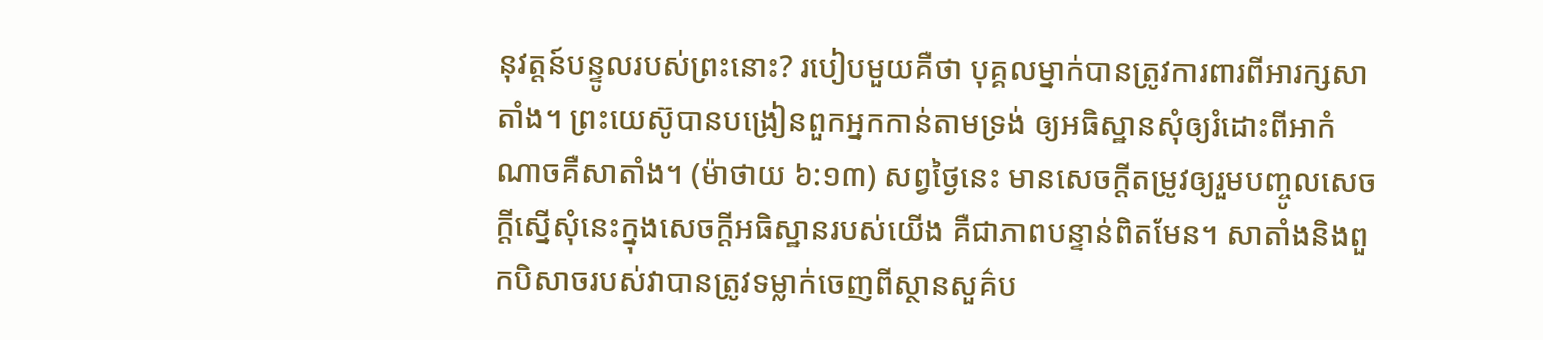នុវត្តន៍បន្ទូលរបស់ព្រះនោះ? របៀបមួយគឺថា បុគ្គលម្នាក់បានត្រូវការពារពីអារក្សសាតាំង។ ព្រះយេស៊ូបានបង្រៀនពួកអ្នកកាន់តាមទ្រង់ ឲ្យអធិស្ឋានសុំឲ្យរំដោះពីអាកំណាចគឺសាតាំង។ (ម៉ាថាយ ៦:១៣) សព្វថ្ងៃនេះ មានសេចក្ដីតម្រូវឲ្យរួមបញ្ចូលសេចក្ដីស្នើសុំនេះក្នុងសេចក្ដីអធិស្ឋានរបស់យើង គឺជាភាពបន្ទាន់ពិតមែន។ សាតាំងនិងពួកបិសាចរបស់វាបានត្រូវទម្លាក់ចេញពីស្ថានសួគ៌ប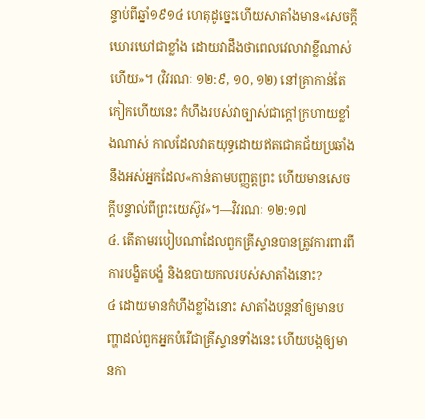ន្ទាប់ពីឆ្នាំ១៩១៤ ហេតុដូច្នេះហើយសាតាំងមាន«សេចក្ដីឃោរឃៅជាខ្លាំង ដោយវាដឹងថាពេលវេលាវាខ្លីណាស់ហើយ»។ (វិវរណៈ ១២:៩, ១០, ១២) នៅគ្រាកាន់តែកៀកហើយនេះ កំហឹងរបស់វាច្បាស់ជាក្ដៅក្រហាយខ្លាំងណាស់ កាលដែលវាតយុទ្ធដោយឥតជោគជ័យប្រឆាំងនឹងអស់អ្នកដែល«កាន់តាមបញ្ញត្តព្រះ ហើយមានសេចក្ដីបន្ទាល់ពីព្រះយេស៊ូវ»។—វិវរណៈ ១២:១៧
៤. តើតាមរបៀបណាដែលពួកគ្រីស្ទានបានត្រូវការពារពីការបង្ខិតបង្ខំ និងឧបាយកលរបស់សាតាំងនោះ?
៤ ដោយមានកំហឹងខ្លាំងនោះ សាតាំងបន្តនាំឲ្យមានបញ្ហាដល់ពួកអ្នកបំរើជាគ្រីស្ទានទាំងនេះ ហើយបង្កឲ្យមានកា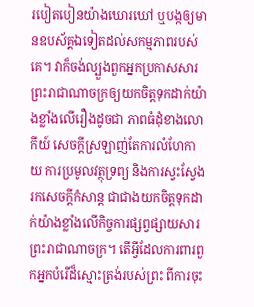របៀតបៀនយ៉ាងឃោរឃៅ ឬបង្កឲ្យមានឧបស័គ្គឯទៀតដល់សកម្មភាពរបស់គេ។ វាក៏ចង់ល្បួងពួកអ្នកប្រកាសសារព្រះរាជាណាចក្រឲ្យយកចិត្តទុកដាក់យ៉ាងខ្លាំងលើរឿងដូចជា ភាពធំដុំខាងលោកីយ៍ សេចក្ដីស្រឡាញ់តែការលំហែកាយ ការប្រមូលវត្ថុទ្រព្យ និងការស្វះស្វែងរកសេចក្ដីកំសាន្ត ជាជាងយកចិត្តទុកដាក់យ៉ាងខ្លាំងលើកិច្ចការផ្សព្វផ្សាយសារព្រះរាជាណាចក្រ។ តើអ្វីដែលការពារពួកអ្នកបំរើដ៏ស្មោះត្រង់របស់ព្រះ ពីការចុះ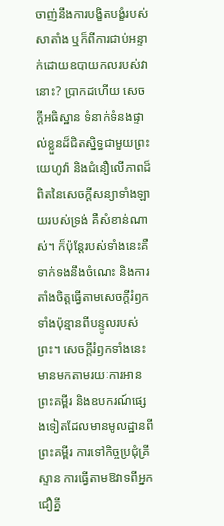ចាញ់នឹងការបង្ខិតបង្ខំរបស់សាតាំង ឬក៏ពីការជាប់អន្ទាក់ដោយឧបាយកលរបស់វានោះ? ប្រាកដហើយ សេចក្ដីអធិស្ឋាន ទំនាក់ទំនងផ្ទាល់ខ្លួនដ៏ជិតស្និទ្ធជាមួយព្រះយេហូវ៉ា និងជំនឿលើភាពដ៏ពិតនៃសេចក្ដីសន្យាទាំងឡាយរបស់ទ្រង់ គឺសំខាន់ណាស់។ ក៏ប៉ុន្តែរបស់ទាំងនេះគឺទាក់ទងនឹងចំណេះ និងការតាំងចិត្តធ្វើតាមសេចក្ដីរំឭកទាំងប៉ុន្មានពីបន្ទូលរបស់ព្រះ។ សេចក្ដីរំឭកទាំងនេះមានមកតាមរយៈការអានព្រះគម្ពីរ និងឧបករណ៍ផ្សេងទៀតដែលមានមូលដ្ឋានពីព្រះគម្ពីរ ការទៅកិច្ចប្រជុំគ្រីស្ទាន ការធ្វើតាមឱវាទពីអ្នកជឿគ្នី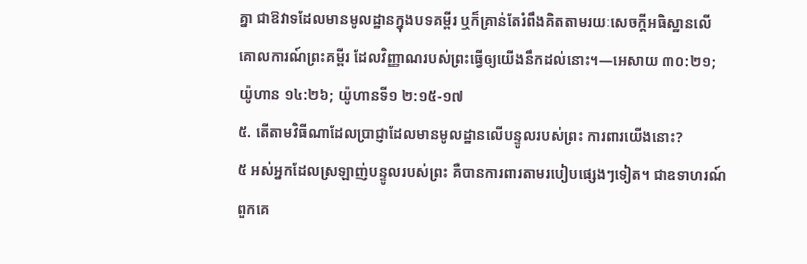គ្នា ជាឱវាទដែលមានមូលដ្ឋានក្នុងបទគម្ពីរ ឬក៏គ្រាន់តែរំពឹងគិតតាមរយៈសេចក្ដីអធិស្ឋានលើគោលការណ៍ព្រះគម្ពីរ ដែលវិញ្ញាណរបស់ព្រះធ្វើឲ្យយើងនឹកដល់នោះ។—អេសាយ ៣០:២១; យ៉ូហាន ១៤:២៦; យ៉ូហានទី១ ២:១៥-១៧
៥. តើតាមវិធីណាដែលប្រាជ្ញាដែលមានមូលដ្ឋានលើបន្ទូលរបស់ព្រះ ការពារយើងនោះ?
៥ អស់អ្នកដែលស្រឡាញ់បន្ទូលរបស់ព្រះ គឺបានការពារតាមរបៀបផ្សេងៗទៀត។ ជាឧទាហរណ៍ ពួកគេ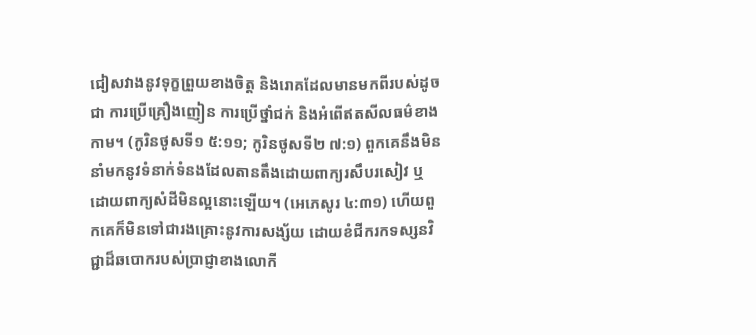ជៀសវាងនូវទុក្ខព្រួយខាងចិត្ត និងរោគដែលមានមកពីរបស់ដូចជា ការប្រើគ្រឿងញៀន ការប្រើថ្នាំជក់ និងអំពើឥតសីលធម៌ខាងកាម។ (កូរិនថូសទី១ ៥:១១; កូរិនថូសទី២ ៧:១) ពួកគេនឹងមិននាំមកនូវទំនាក់ទំនងដែលតានតឹងដោយពាក្យរសឹបរសៀវ ឬដោយពាក្យសំដីមិនល្អនោះឡើយ។ (អេភេសូរ ៤:៣១) ហើយពួកគេក៏មិនទៅជារងគ្រោះនូវការសង្ស័យ ដោយខំជីករកទស្សនវិជ្ជាដ៏ឆបោករបស់ប្រាជ្ញាខាងលោកី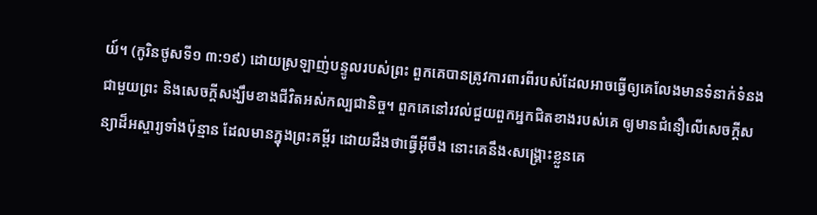យ៍។ (កូរិនថូសទី១ ៣:១៩) ដោយស្រឡាញ់បន្ទូលរបស់ព្រះ ពួកគេបានត្រូវការពារពីរបស់ដែលអាចធ្វើឲ្យគេលែងមានទំនាក់ទំនងជាមួយព្រះ និងសេចក្ដីសង្ឃឹមខាងជីវិតអស់កល្បជានិច្ច។ ពួកគេនៅរវល់ជួយពួកអ្នកជិតខាងរបស់គេ ឲ្យមានជំនឿលើសេចក្ដីសន្យាដ៏អស្ចារ្យទាំងប៉ុន្មាន ដែលមានក្នុងព្រះគម្ពីរ ដោយដឹងថាធ្វើអ៊ីចឹង នោះគេនឹង‹សង្គ្រោះខ្លួនគេ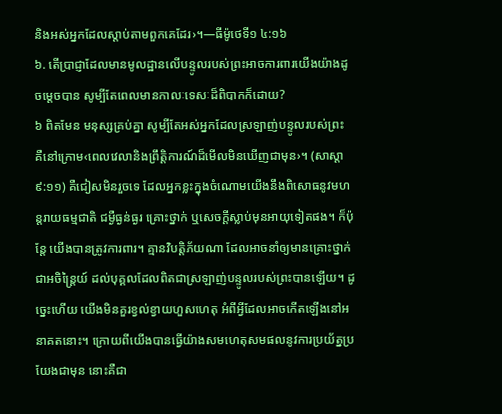និងអស់អ្នកដែលស្ដាប់តាមពួកគេដែរ›។—ធីម៉ូថេទី១ ៤:១៦
៦. តើប្រាជ្ញាដែលមានមូលដ្ឋានលើបន្ទូលរបស់ព្រះអាចការពារយើងយ៉ាងដូចម្ដេចបាន សូម្បីតែពេលមានកាលៈទេសៈដ៏ពិបាកក៏ដោយ?
៦ ពិតមែន មនុស្សគ្រប់គ្នា សូម្បីតែអស់អ្នកដែលស្រឡាញ់បន្ទូលរបស់ព្រះ គឺនៅក្រោម‹ពេលវេលានិងព្រឹត្ដិការណ៍ដ៏មើលមិនឃើញជាមុន›។ (សាស្ដា ៩:១១) គឺជៀសមិនរួចទេ ដែលអ្នកខ្លះក្នុងចំណោមយើងនឹងពិសោធនូវមហន្តរាយធម្មជាតិ ជម្ងឺធ្ងន់ធ្ងរ គ្រោះថ្នាក់ ឬសេចក្ដីស្លាប់មុនអាយុទៀតផង។ ក៏ប៉ុន្តែ យើងបានត្រូវការពារ។ គ្មានវិបត្ដិភ័យណា ដែលអាចនាំឲ្យមានគ្រោះថ្នាក់ជាអចិន្ត្រៃយ៍ ដល់បុគ្គលដែលពិតជាស្រឡាញ់បន្ទូលរបស់ព្រះបានឡើយ។ ដូច្នេះហើយ យើងមិនគួរខ្វល់ខ្វាយហួសហេតុ អំពីអ្វីដែលអាចកើតឡើងនៅអនាគតនោះ។ ក្រោយពីយើងបានធ្វើយ៉ាងសមហេតុសមផលនូវការប្រយ័ត្នប្រយែងជាមុន នោះគឺជា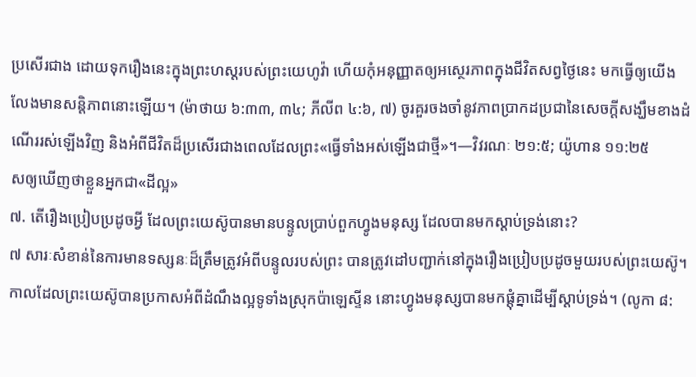ប្រសើរជាង ដោយទុករឿងនេះក្នុងព្រះហស្តរបស់ព្រះយេហូវ៉ា ហើយកុំអនុញ្ញាតឲ្យអស្ថេរភាពក្នុងជីវិតសព្វថ្ងៃនេះ មកធ្វើឲ្យយើងលែងមានសន្ដិភាពនោះឡើយ។ (ម៉ាថាយ ៦:៣៣, ៣៤; ភីលីព ៤:៦, ៧) ចូរគួរចងចាំនូវភាពប្រាកដប្រជានៃសេចក្ដីសង្ឃឹមខាងដំណើររស់ឡើងវិញ និងអំពីជីវិតដ៏ប្រសើរជាងពេលដែលព្រះ«ធ្វើទាំងអស់ឡើងជាថ្មី»។—វិវរណៈ ២១:៥; យ៉ូហាន ១១:២៥
សឲ្យឃើញថាខ្លួនអ្នកជា«ដីល្អ»
៧. តើរឿងប្រៀបប្រដូចអ្វី ដែលព្រះយេស៊ូបានមានបន្ទូលប្រាប់ពួកហ្វូងមនុស្ស ដែលបានមកស្ដាប់ទ្រង់នោះ?
៧ សារៈសំខាន់នៃការមានទស្សនៈដ៏ត្រឹមត្រូវអំពីបន្ទូលរបស់ព្រះ បានត្រូវដៅបញ្ជាក់នៅក្នុងរឿងប្រៀបប្រដូចមួយរបស់ព្រះយេស៊ូ។ កាលដែលព្រះយេស៊ូបានប្រកាសអំពីដំណឹងល្អទូទាំងស្រុកប៉ាឡេស្ទីន នោះហ្វូងមនុស្សបានមកផ្ដុំគ្នាដើម្បីស្ដាប់ទ្រង់។ (លូកា ៨: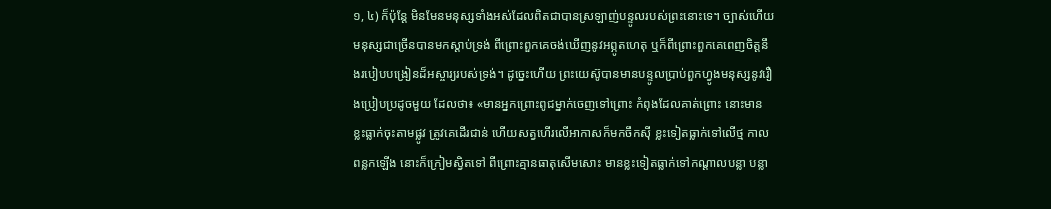១, ៤) ក៏ប៉ុន្តែ មិនមែនមនុស្សទាំងអស់ដែលពិតជាបានស្រឡាញ់បន្ទូលរបស់ព្រះនោះទេ។ ច្បាស់ហើយ មនុស្សជាច្រើនបានមកស្ដាប់ទ្រង់ ពីព្រោះពួកគេចង់ឃើញនូវអព្ភូតហេតុ ឬក៏ពីព្រោះពួកគេពេញចិត្តនឹងរបៀបបង្រៀនដ៏អស្ចារ្យរបស់ទ្រង់។ ដូច្នេះហើយ ព្រះយេស៊ូបានមានបន្ទូលប្រាប់ពួកហ្វូងមនុស្សនូវរឿងប្រៀបប្រដូចមួយ ដែលថា៖ «មានអ្នកព្រោះពូជម្នាក់ចេញទៅព្រោះ កំពុងដែលគាត់ព្រោះ នោះមានខ្លះធ្លាក់ចុះតាមផ្លូវ ត្រូវគេដើរជាន់ ហើយសត្វហើរលើអាកាសក៏មកចឹកស៊ី ខ្លះទៀតធ្លាក់ទៅលើថ្ម កាលពន្លកឡើង នោះក៏ក្រៀមស្វិតទៅ ពីព្រោះគ្មានធាតុសើមសោះ មានខ្លះទៀតធ្លាក់ទៅកណ្ដាលបន្លា បន្លា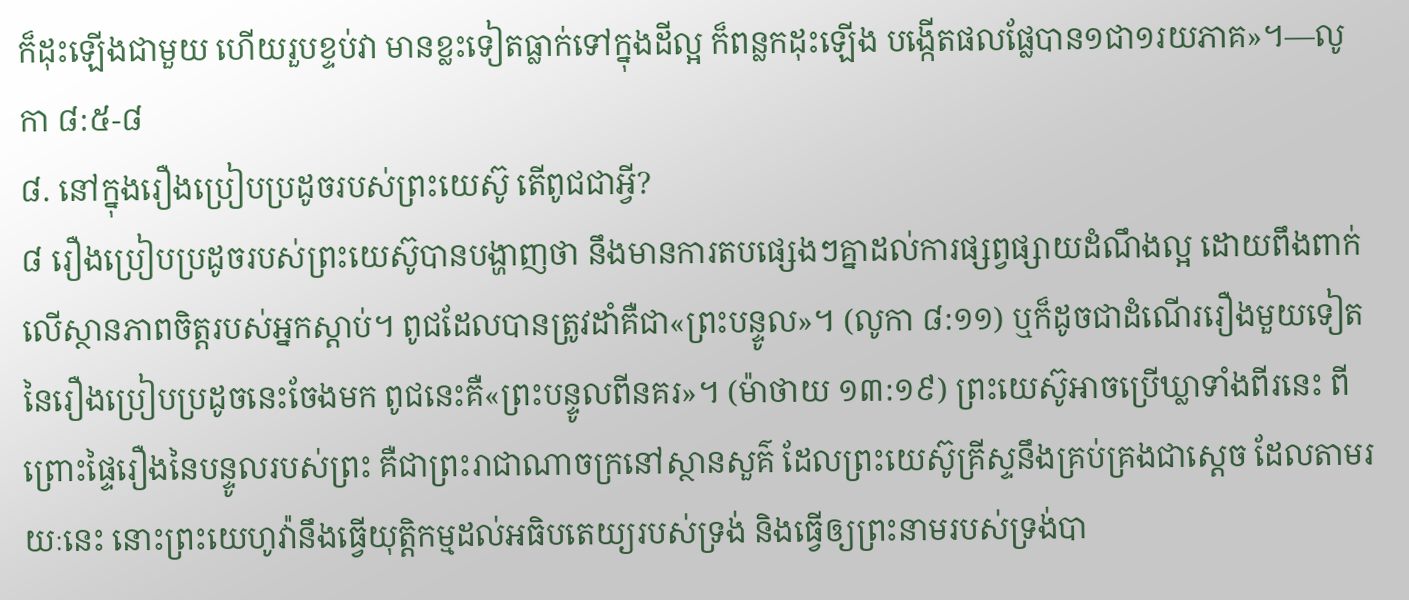ក៏ដុះឡើងជាមួយ ហើយរួបខ្ទប់វា មានខ្លះទៀតធ្លាក់ទៅក្នុងដីល្អ ក៏ពន្លកដុះឡើង បង្កើតផលផ្លែបាន១ជា១រយភាគ»។—លូកា ៨:៥-៨
៨. នៅក្នុងរឿងប្រៀបប្រដូចរបស់ព្រះយេស៊ូ តើពូជជាអ្វី?
៨ រឿងប្រៀបប្រដូចរបស់ព្រះយេស៊ូបានបង្ហាញថា នឹងមានការតបផ្សេងៗគ្នាដល់ការផ្សព្វផ្សាយដំណឹងល្អ ដោយពឹងពាក់លើស្ថានភាពចិត្តរបស់អ្នកស្ដាប់។ ពូជដែលបានត្រូវដាំគឺជា«ព្រះបន្ទូល»។ (លូកា ៨:១១) ឬក៏ដូចជាដំណើររឿងមួយទៀតនៃរឿងប្រៀបប្រដូចនេះចែងមក ពូជនេះគឺ«ព្រះបន្ទូលពីនគរ»។ (ម៉ាថាយ ១៣:១៩) ព្រះយេស៊ូអាចប្រើឃ្លាទាំងពីរនេះ ពីព្រោះផ្ទៃរឿងនៃបន្ទូលរបស់ព្រះ គឺជាព្រះរាជាណាចក្រនៅស្ថានសួគ៌ ដែលព្រះយេស៊ូគ្រីស្ទនឹងគ្រប់គ្រងជាស្តេច ដែលតាមរយៈនេះ នោះព្រះយេហូវ៉ានឹងធ្វើយុត្ដិកម្មដល់អធិបតេយ្យរបស់ទ្រង់ និងធ្វើឲ្យព្រះនាមរបស់ទ្រង់បា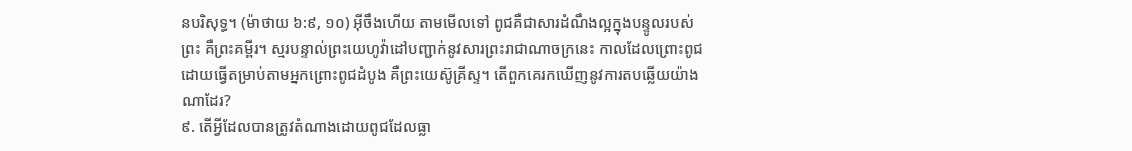នបរិសុទ្ធ។ (ម៉ាថាយ ៦:៩, ១០) អ៊ីចឹងហើយ តាមមើលទៅ ពូជគឺជាសារដំណឹងល្អក្នុងបន្ទូលរបស់ព្រះ គឺព្រះគម្ពីរ។ ស្មរបន្ទាល់ព្រះយេហូវ៉ាដៅបញ្ជាក់នូវសារព្រះរាជាណាចក្រនេះ កាលដែលព្រោះពូជដោយធ្វើតម្រាប់តាមអ្នកព្រោះពូជដំបូង គឺព្រះយេស៊ូគ្រីស្ទ។ តើពួកគេរកឃើញនូវការតបឆ្លើយយ៉ាងណាដែរ?
៩. តើអ្វីដែលបានត្រូវតំណាងដោយពូជដែលធ្លា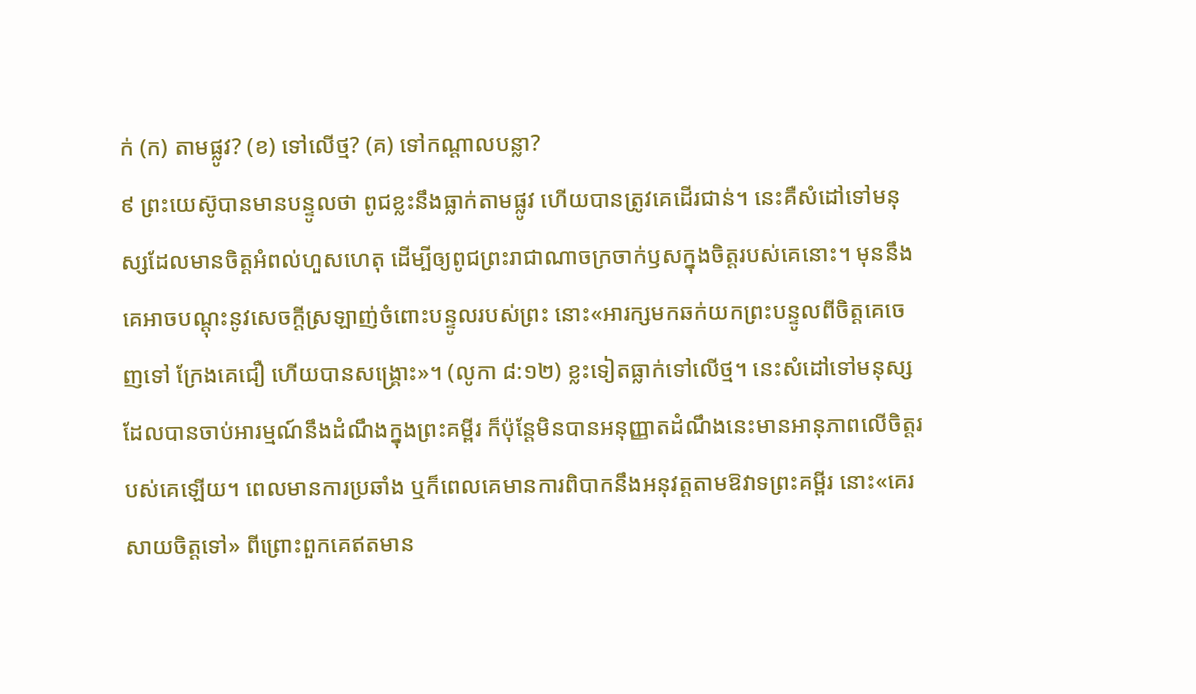ក់ (ក) តាមផ្លូវ? (ខ) ទៅលើថ្ម? (គ) ទៅកណ្ដាលបន្លា?
៩ ព្រះយេស៊ូបានមានបន្ទូលថា ពូជខ្លះនឹងធ្លាក់តាមផ្លូវ ហើយបានត្រូវគេដើរជាន់។ នេះគឺសំដៅទៅមនុស្សដែលមានចិត្តអំពល់ហួសហេតុ ដើម្បីឲ្យពូជព្រះរាជាណាចក្រចាក់ឫសក្នុងចិត្តរបស់គេនោះ។ មុននឹងគេអាចបណ្ដុះនូវសេចក្ដីស្រឡាញ់ចំពោះបន្ទូលរបស់ព្រះ នោះ«អារក្សមកឆក់យកព្រះបន្ទូលពីចិត្តគេចេញទៅ ក្រែងគេជឿ ហើយបានសង្គ្រោះ»។ (លូកា ៨:១២) ខ្លះទៀតធ្លាក់ទៅលើថ្ម។ នេះសំដៅទៅមនុស្សដែលបានចាប់អារម្មណ៍នឹងដំណឹងក្នុងព្រះគម្ពីរ ក៏ប៉ុន្តែមិនបានអនុញ្ញាតដំណឹងនេះមានអានុភាពលើចិត្តរបស់គេឡើយ។ ពេលមានការប្រឆាំង ឬក៏ពេលគេមានការពិបាកនឹងអនុវត្តតាមឱវាទព្រះគម្ពីរ នោះ«គេរសាយចិត្តទៅ» ពីព្រោះពួកគេឥតមាន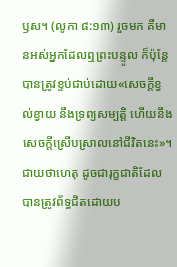ឫស។ (លូកា ៨:១៣) រួចមក គឺមានអស់អ្នកដែលឮព្រះបន្ទូល ក៏ប៉ុន្តែបានត្រូវខ្ទប់ជាប់ដោយ«សេចក្ដីខ្វល់ខ្វាយ នឹងទ្រព្យសម្បត្ដិ ហើយនឹងសេចក្ដីស្រើបស្រាលនៅជីវិតនេះ»។ ជាយថាហេតុ ដូចជារុក្ខជាតិដែលបានត្រូវព័ទ្ធជិតដោយប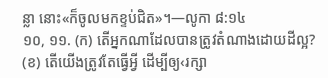ន្លា នោះ«ក៏ចូលមកខ្ទប់ជិត»។—លូកា ៨:១៤
១០, ១១. (ក) តើអ្នកណាដែលបានត្រូវតំណាងដោយដីល្អ? (ខ) តើយើងត្រូវតែធ្វើអ្វី ដើម្បីឲ្យ‹រក្សា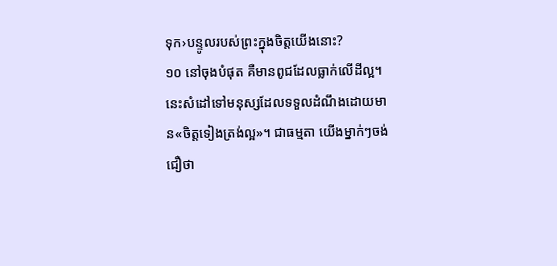ទុក›បន្ទូលរបស់ព្រះក្នុងចិត្តយើងនោះ?
១០ នៅចុងបំផុត គឺមានពូជដែលធ្លាក់លើដីល្អ។ នេះសំដៅទៅមនុស្សដែលទទួលដំណឹងដោយមាន«ចិត្តទៀងត្រង់ល្អ»។ ជាធម្មតា យើងម្នាក់ៗចង់ជឿថា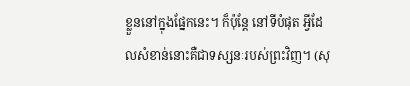ខ្លួននៅក្នុងផ្នែកនេះ។ ក៏ប៉ុន្តែ នៅទីបំផុត អ្វីដែលសំខាន់នោះគឺជាទស្សនៈរបស់ព្រះវិញ។ (សុ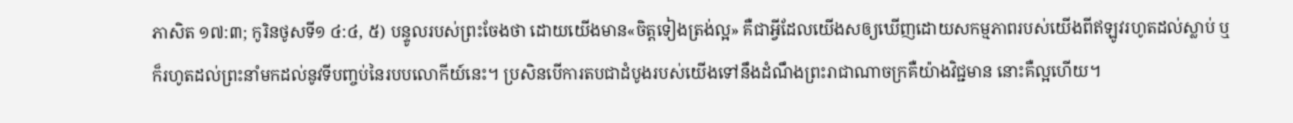ភាសិត ១៧:៣; កូរិនថូសទី១ ៤:៤, ៥) បន្ទូលរបស់ព្រះចែងថា ដោយយើងមាន«ចិត្តទៀងត្រង់ល្អ» គឺជាអ្វីដែលយើងសឲ្យឃើញដោយសកម្មភាពរបស់យើងពីឥឡូវរហូតដល់ស្លាប់ ឬក៏រហូតដល់ព្រះនាំមកដល់នូវទីបញ្ចប់នៃរបបលោកីយ៍នេះ។ ប្រសិនបើការតបជាដំបូងរបស់យើងទៅនឹងដំណឹងព្រះរាជាណាចក្រគឺយ៉ាងវិជ្ជមាន នោះគឺល្អហើយ។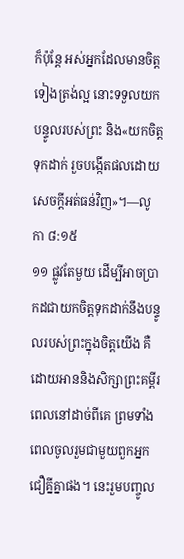ក៏ប៉ុន្តែ អស់អ្នកដែលមានចិត្តទៀងត្រង់ល្អ នោះទទួលយកបន្ទូលរបស់ព្រះ និង«យកចិត្តទុកដាក់ រួចបង្កើតផលដោយសេចក្ដីអត់ធន់វិញ»។—លូកា ៨:១៥
១១ ផ្លូវតែមួយ ដើម្បីអាចប្រាកដជាយកចិត្តទុកដាក់នឹងបន្ទូលរបស់ព្រះក្នុងចិត្តយើង គឺដោយអាននិងសិក្សាព្រះគម្ពីរពេលនៅដាច់ពីគេ ព្រមទាំងពេលចូលរួមជាមួយពួកអ្នកជឿគ្នីគ្នាផង។ នេះរួមបញ្ចូល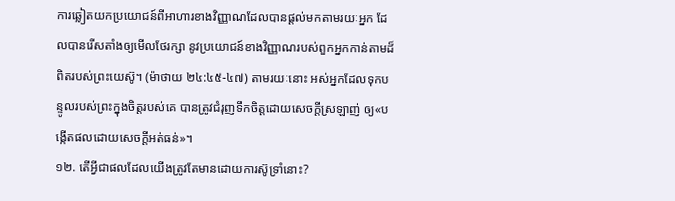ការឆ្លៀតយកប្រយោជន៍ពីអាហារខាងវិញ្ញាណដែលបានផ្ដល់មកតាមរយៈអ្នក ដែលបានរើសតាំងឲ្យមើលថែរក្សា នូវប្រយោជន៍ខាងវិញ្ញាណរបស់ពួកអ្នកកាន់តាមដ៏ពិតរបស់ព្រះយេស៊ូ។ (ម៉ាថាយ ២៤:៤៥-៤៧) តាមរយៈនោះ អស់អ្នកដែលទុកបន្ទូលរបស់ព្រះក្នុងចិត្តរបស់គេ បានត្រូវជំរុញទឹកចិត្តដោយសេចក្ដីស្រឡាញ់ ឲ្យ«បង្កើតផលដោយសេចក្ដីអត់ធន់»។
១២. តើអ្វីជាផលដែលយើងត្រូវតែមានដោយការស៊ូទ្រាំនោះ?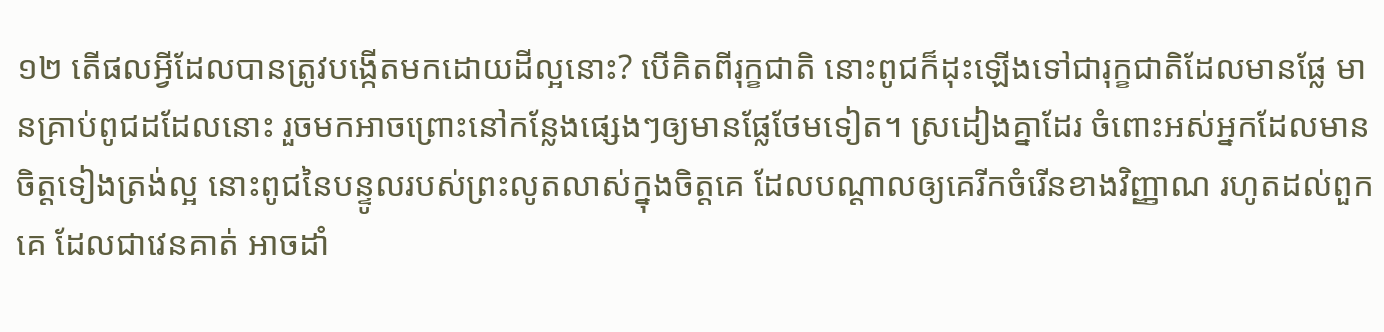១២ តើផលអ្វីដែលបានត្រូវបង្កើតមកដោយដីល្អនោះ? បើគិតពីរុក្ខជាតិ នោះពូជក៏ដុះឡើងទៅជារុក្ខជាតិដែលមានផ្លែ មានគ្រាប់ពូជដដែលនោះ រួចមកអាចព្រោះនៅកន្លែងផ្សេងៗឲ្យមានផ្លែថែមទៀត។ ស្រដៀងគ្នាដែរ ចំពោះអស់អ្នកដែលមានចិត្តទៀងត្រង់ល្អ នោះពូជនៃបន្ទូលរបស់ព្រះលូតលាស់ក្នុងចិត្តគេ ដែលបណ្ដាលឲ្យគេរីកចំរើនខាងវិញ្ញាណ រហូតដល់ពួកគេ ដែលជាវេនគាត់ អាចដាំ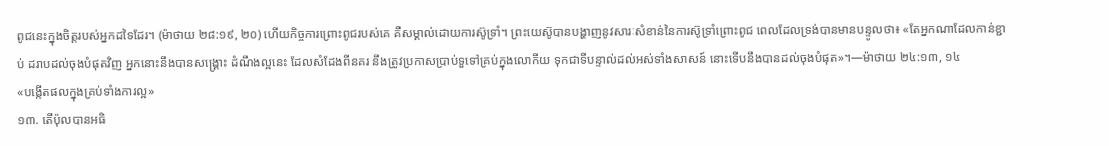ពូជនេះក្នុងចិត្តរបស់អ្នកដទៃដែរ។ (ម៉ាថាយ ២៨:១៩, ២០) ហើយកិច្ចការព្រោះពូជរបស់គេ គឺសម្គាល់ដោយការស៊ូទ្រាំ។ ព្រះយេស៊ូបានបង្ហាញនូវសារៈសំខាន់នៃការស៊ូទ្រាំព្រោះពូជ ពេលដែលទ្រង់បានមានបន្ទូលថា៖ «តែអ្នកណាដែលកាន់ខ្ជាប់ ដរាបដល់ចុងបំផុតវិញ អ្នកនោះនឹងបានសង្គ្រោះ ដំណឹងល្អនេះ ដែលសំដែងពីនគរ នឹងត្រូវប្រកាសប្រាប់ទួទៅគ្រប់ក្នុងលោកីយ ទុកជាទីបន្ទាល់ដល់អស់ទាំងសាសន៍ នោះទើបនឹងបានដល់ចុងបំផុត»។—ម៉ាថាយ ២៤:១៣, ១៤
«បង្កើតផលក្នុងគ្រប់ទាំងការល្អ»
១៣. តើប៉ុលបានអធិ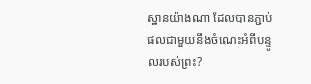ស្ឋានយ៉ាងណា ដែលបានភ្ជាប់ផលជាមួយនឹងចំណេះអំពីបន្ទូលរបស់ព្រះ?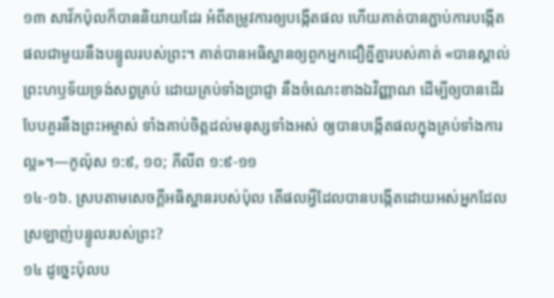១៣ សាវ័កប៉ុលក៏បាននិយាយដែរ អំពីតម្រូវការឲ្យបង្កើតផល ហើយគាត់បានភ្ជាប់ការបង្កើតផលជាមួយនឹងបន្ទូលរបស់ព្រះ។ គាត់បានអធិស្ឋានឲ្យពួកអ្នកជឿគ្នីគ្នារបស់គាត់ «បានស្គាល់ព្រះហឫទ័យទ្រង់សព្វគ្រប់ ដោយគ្រប់ទាំងប្រាជ្ញា នឹងចំណេះខាងឯវិញ្ញាណ ដើម្បីឲ្យបានដើរបែបគួរនឹងព្រះអម្ចាស់ ទាំងគាប់ចិត្តដល់មនុស្សទាំងអស់ ឲ្យបានបង្កើតផលក្នុងគ្រប់ទាំងការល្អ»។—កូល៉ុស ១:៩, ១០; ភីលីព ១:៩-១១
១៤-១៦. ស្របតាមសេចក្ដីអធិស្ឋានរបស់ប៉ុល តើផលអ្វីដែលបានបង្កើតដោយអស់អ្នកដែលស្រឡាញ់បន្ទូលរបស់ព្រះ?
១៤ ដូច្នេះប៉ុលប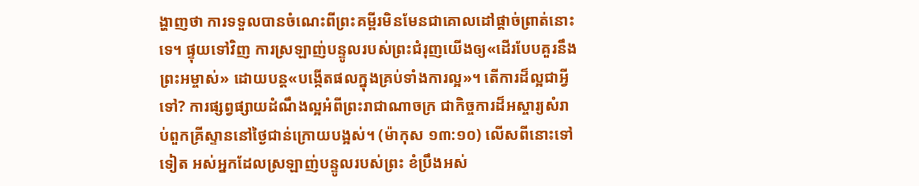ង្ហាញថា ការទទួលបានចំណេះពីព្រះគម្ពីរមិនមែនជាគោលដៅផ្ដាច់ព្រាត់នោះទេ។ ផ្ទុយទៅវិញ ការស្រឡាញ់បន្ទូលរបស់ព្រះជំរុញយើងឲ្យ«ដើរបែបគួរនឹងព្រះអម្ចាស់» ដោយបន្ត«បង្កើតផលក្នុងគ្រប់ទាំងការល្អ»។ តើការដ៏ល្អជាអ្វីទៅ? ការផ្សព្វផ្សាយដំណឹងល្អអំពីព្រះរាជាណាចក្រ ជាកិច្ចការដ៏អស្ចារ្យសំរាប់ពួកគ្រីស្ទាននៅថ្ងៃជាន់ក្រោយបង្អស់។ (ម៉ាកុស ១៣:១០) លើសពីនោះទៅទៀត អស់អ្នកដែលស្រឡាញ់បន្ទូលរបស់ព្រះ ខំប្រឹងអស់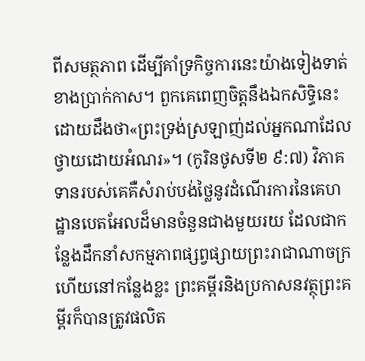ពីសមត្ថភាព ដើម្បីគាំទ្រកិច្ចការនេះយ៉ាងទៀងទាត់ខាងប្រាក់កាស។ ពួកគេពេញចិត្តនឹងឯកសិទ្ធិនេះ ដោយដឹងថា«ព្រះទ្រង់ស្រឡាញ់ដល់អ្នកណាដែលថ្វាយដោយអំណរ»។ (កូរិនថូសទី២ ៩:៧) វិភាគទានរបស់គេគឺសំរាប់បង់ថ្លៃនូវដំណើរការនៃគេហដ្ឋានបេតអែលដ៏មានចំនួនជាងមួយរយ ដែលជាកន្លែងដឹកនាំសកម្មភាពផ្សព្វផ្សាយព្រះរាជាណាចក្រ ហើយនៅកន្លែងខ្លះ ព្រះគម្ពីរនិងប្រកាសនវត្ថុព្រះគម្ពីរក៏បានត្រូវផលិត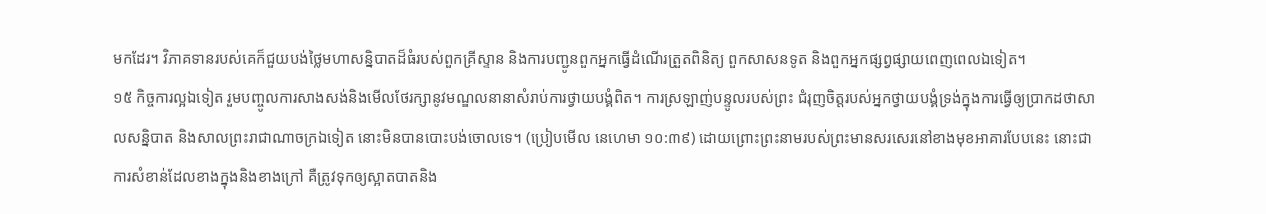មកដែរ។ វិភាគទានរបស់គេក៏ជួយបង់ថ្លៃមហាសន្និបាតដ៏ធំរបស់ពួកគ្រីស្ទាន និងការបញ្ជូនពួកអ្នកធ្វើដំណើរត្រួតពិនិត្យ ពួកសាសនទូត និងពួកអ្នកផ្សព្វផ្សាយពេញពេលឯទៀត។
១៥ កិច្ចការល្អឯទៀត រួមបញ្ចូលការសាងសង់និងមើលថែរក្សានូវមណ្ឌលនានាសំរាប់ការថ្វាយបង្គំពិត។ ការស្រឡាញ់បន្ទូលរបស់ព្រះ ជំរុញចិត្តរបស់អ្នកថ្វាយបង្គំទ្រង់ក្នុងការធ្វើឲ្យប្រាកដថាសាលសន្និបាត និងសាលព្រះរាជាណាចក្រឯទៀត នោះមិនបានបោះបង់ចោលទេ។ (ប្រៀបមើល នេហេមា ១០:៣៩) ដោយព្រោះព្រះនាមរបស់ព្រះមានសរសេរនៅខាងមុខអាគារបែបនេះ នោះជាការសំខាន់ដែលខាងក្នុងនិងខាងក្រៅ គឺត្រូវទុកឲ្យស្អាតបាតនិង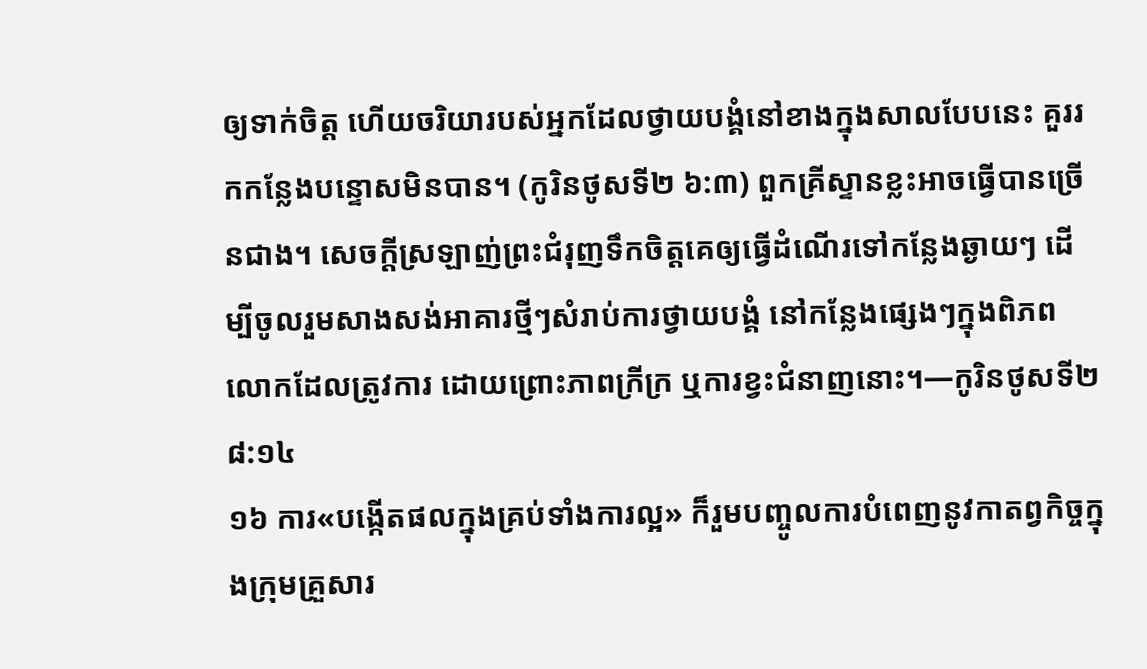ឲ្យទាក់ចិត្ត ហើយចរិយារបស់អ្នកដែលថ្វាយបង្គំនៅខាងក្នុងសាលបែបនេះ គួររកកន្លែងបន្ទោសមិនបាន។ (កូរិនថូសទី២ ៦:៣) ពួកគ្រីស្ទានខ្លះអាចធ្វើបានច្រើនជាង។ សេចក្ដីស្រឡាញ់ព្រះជំរុញទឹកចិត្តគេឲ្យធ្វើដំណើរទៅកន្លែងឆ្ងាយៗ ដើម្បីចូលរួមសាងសង់អាគារថ្មីៗសំរាប់ការថ្វាយបង្គំ នៅកន្លែងផ្សេងៗក្នុងពិភពលោកដែលត្រូវការ ដោយព្រោះភាពក្រីក្រ ឬការខ្វះជំនាញនោះ។—កូរិនថូសទី២ ៨:១៤
១៦ ការ«បង្កើតផលក្នុងគ្រប់ទាំងការល្អ» ក៏រួមបញ្ចូលការបំពេញនូវកាតព្វកិច្ចក្នុងក្រុមគ្រួសារ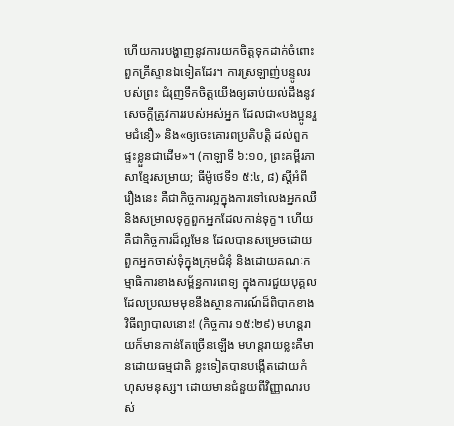ហើយការបង្ហាញនូវការយកចិត្តទុកដាក់ចំពោះពួកគ្រីស្ទានឯទៀតដែរ។ ការស្រឡាញ់បន្ទូលរបស់ព្រះ ជំរុញទឹកចិត្តយើងឲ្យឆាប់យល់ដឹងនូវសេចក្ដីត្រូវការរបស់អស់អ្នក ដែលជា«បងប្អូនរួមជំនឿ» និង«ឲ្យចេះគោរពប្រតិបត្ដិ ដល់ពួកផ្ទះខ្លួនជាដើម»។ (កាឡាទី ៦:១០, ព្រះគម្ពីរភាសាខ្មែរសម្រាយ; ធីម៉ូថេទី១ ៥:៤, ៨) ស្តីអំពីរឿងនេះ គឺជាកិច្ចការល្អក្នុងការទៅលេងអ្នកឈឺ និងសម្រាលទុក្ខពួកអ្នកដែលកាន់ទុក្ខ។ ហើយគឺជាកិច្ចការដ៏ល្អមែន ដែលបានសម្រេចដោយពួកអ្នកចាស់ទុំក្នុងក្រុមជំនុំ និងដោយគណៈកម្មាធិការខាងសម្ព័ន្ធការពេទ្យ ក្នុងការជួយបុគ្គលដែលប្រឈមមុខនឹងស្ថានការណ៍ដ៏ពិបាកខាងវិធីព្យាបាលនោះ! (កិច្ចការ ១៥:២៩) មហន្តរាយក៏មានកាន់តែច្រើនឡើង មហន្តរាយខ្លះគឺមានដោយធម្មជាតិ ខ្លះទៀតបានបង្កើតដោយកំហុសមនុស្ស។ ដោយមានជំនួយពីវិញ្ញាណរបស់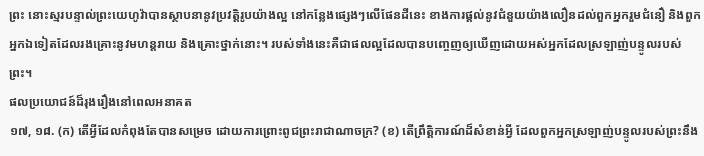ព្រះ នោះស្មរបន្ទាល់ព្រះយេហូវ៉ាបានស្ថាបនានូវប្រវត្ដិរូបយ៉ាងល្អ នៅកន្លែងផ្សេងៗលើផែនដីនេះ ខាងការផ្ដល់នូវជំនួយយ៉ាងលឿនដល់ពួកអ្នករួមជំនឿ និងពួកអ្នកឯទៀតដែលរងគ្រោះនូវមហន្តរាយ និងគ្រោះថ្នាក់នោះ។ របស់ទាំងនេះគឺជាផលល្អដែលបានបញ្ចេញឲ្យឃើញដោយអស់អ្នកដែលស្រឡាញ់បន្ទូលរបស់ព្រះ។
ផលប្រយោជន៍ដ៏រុងរឿងនៅពេលអនាគត
១៧, ១៨. (ក) តើអ្វីដែលកំពុងតែបានសម្រេច ដោយការព្រោះពូជព្រះរាជាណាចក្រ? (ខ) តើព្រឹត្ដិការណ៍ដ៏សំខាន់អ្វី ដែលពួកអ្នកស្រឡាញ់បន្ទូលរបស់ព្រះនឹង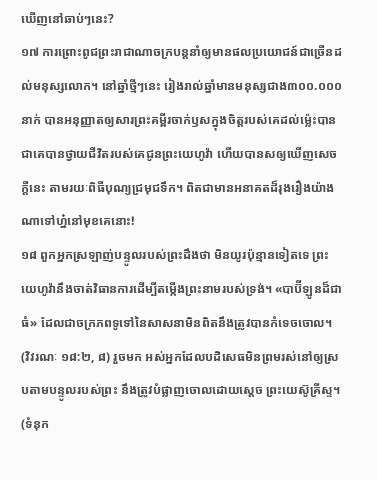ឃើញនៅឆាប់ៗនេះ?
១៧ ការព្រោះពូជព្រះរាជាណាចក្របន្តនាំឲ្យមានផលប្រយោជន៍ជាច្រើនដល់មនុស្សលោក។ នៅឆ្នាំថ្មីៗនេះ រៀងរាល់ឆ្នាំមានមនុស្សជាង៣០០.០០០នាក់ បានអនុញ្ញាតឲ្យសារព្រះគម្ពីរចាក់ឫសក្នុងចិត្តរបស់គេដល់ម្ល៉េះបានជាគេបានថ្វាយជីវិតរបស់គេជូនព្រះយេហូវ៉ា ហើយបានសឲ្យឃើញសេចក្ដីនេះ តាមរយៈពិធីបុណ្យជ្រមុជទឹក។ ពិតជាមានអនាគតដ៏រុងរឿងយ៉ាងណាទៅហ្ន៎នៅមុខគេនោះ!
១៨ ពួកអ្នកស្រឡាញ់បន្ទូលរបស់ព្រះដឹងថា មិនយូរប៉ុន្មានទៀតទេ ព្រះយេហូវ៉ានឹងចាត់វិធានការដើម្បីតម្កើងព្រះនាមរបស់ទ្រង់។ «បាប៊ីឡូនដ៏ជាធំ» ដែលជាចក្រភពទូទៅនៃសាសនាមិនពិតនឹងត្រូវបានកំទេចចោល។ (វិវរណៈ ១៨:២, ៨) រួចមក អស់អ្នកដែលបដិសេធមិនព្រមរស់នៅឲ្យស្របតាមបន្ទូលរបស់ព្រះ នឹងត្រូវបំផ្លាញចោលដោយស្តេច ព្រះយេស៊ូគ្រីស្ទ។ (ទំនុក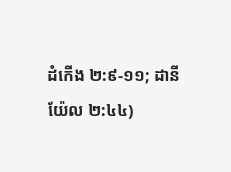ដំកើង ២:៩-១១; ដានីយ៉ែល ២:៤៤)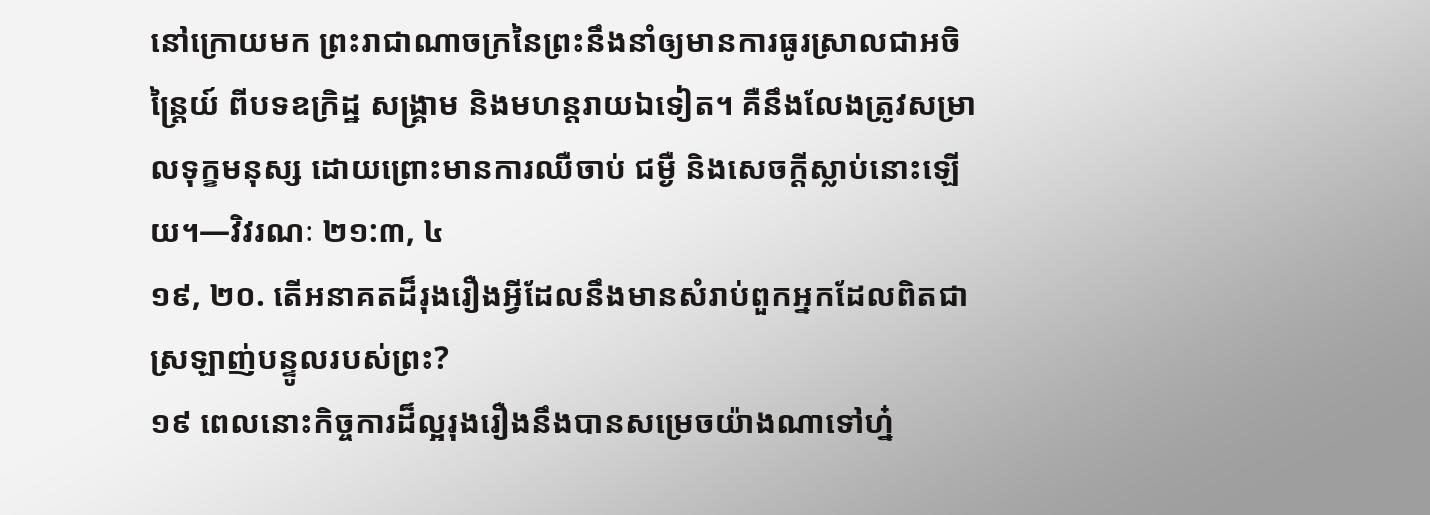នៅក្រោយមក ព្រះរាជាណាចក្រនៃព្រះនឹងនាំឲ្យមានការធូរស្រាលជាអចិន្ត្រៃយ៍ ពីបទឧក្រិដ្ឋ សង្គ្រាម និងមហន្តរាយឯទៀត។ គឺនឹងលែងត្រូវសម្រាលទុក្ខមនុស្ស ដោយព្រោះមានការឈឺចាប់ ជម្ងឺ និងសេចក្ដីស្លាប់នោះឡើយ។—វិវរណៈ ២១:៣, ៤
១៩, ២០. តើអនាគតដ៏រុងរឿងអ្វីដែលនឹងមានសំរាប់ពួកអ្នកដែលពិតជាស្រឡាញ់បន្ទូលរបស់ព្រះ?
១៩ ពេលនោះកិច្ចការដ៏ល្អរុងរឿងនឹងបានសម្រេចយ៉ាងណាទៅហ្ន៎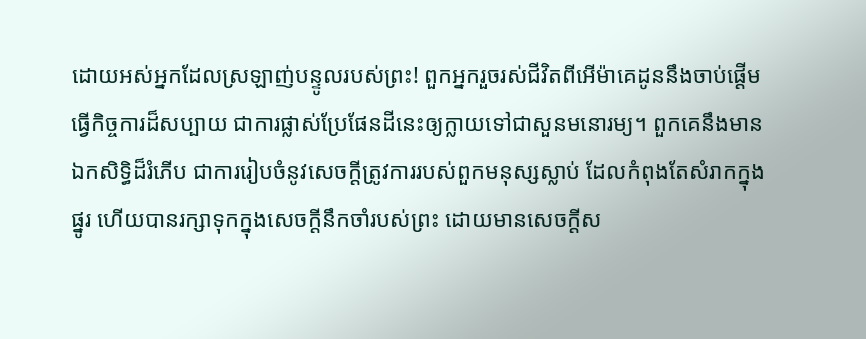ដោយអស់អ្នកដែលស្រឡាញ់បន្ទូលរបស់ព្រះ! ពួកអ្នករួចរស់ជីវិតពីអើម៉ាគេដូននឹងចាប់ផ្ដើមធ្វើកិច្ចការដ៏សប្បាយ ជាការផ្លាស់ប្រែផែនដីនេះឲ្យក្លាយទៅជាសួនមនោរម្យ។ ពួកគេនឹងមានឯកសិទ្ធិដ៏រំភើប ជាការរៀបចំនូវសេចក្ដីត្រូវការរបស់ពួកមនុស្សស្លាប់ ដែលកំពុងតែសំរាកក្នុងផ្នូរ ហើយបានរក្សាទុកក្នុងសេចក្ដីនឹកចាំរបស់ព្រះ ដោយមានសេចក្ដីស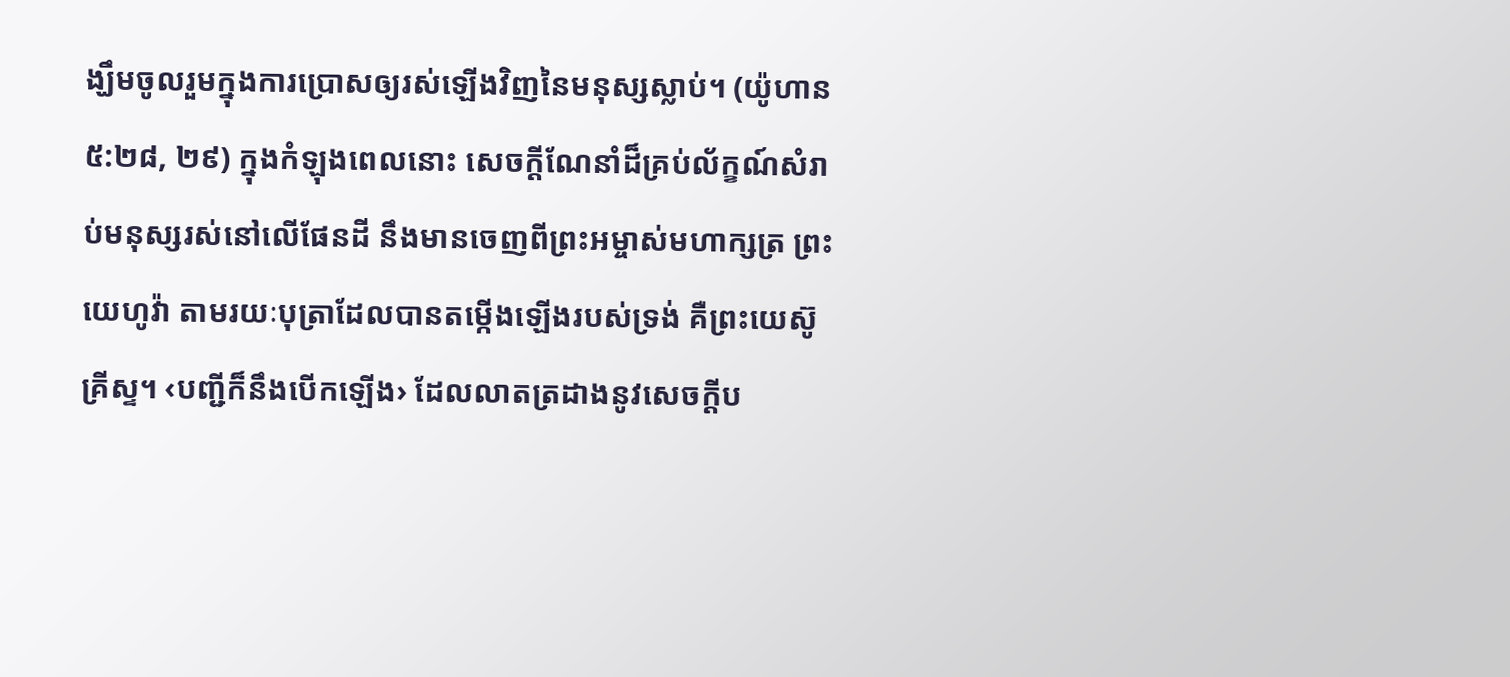ង្ឃឹមចូលរួមក្នុងការប្រោសឲ្យរស់ឡើងវិញនៃមនុស្សស្លាប់។ (យ៉ូហាន ៥:២៨, ២៩) ក្នុងកំឡុងពេលនោះ សេចក្ដីណែនាំដ៏គ្រប់ល័ក្ខណ៍សំរាប់មនុស្សរស់នៅលើផែនដី នឹងមានចេញពីព្រះអម្ចាស់មហាក្សត្រ ព្រះយេហូវ៉ា តាមរយៈបុត្រាដែលបានតម្កើងឡើងរបស់ទ្រង់ គឺព្រះយេស៊ូគ្រីស្ទ។ ‹បញ្ជីក៏នឹងបើកឡើង› ដែលលាតត្រដាងនូវសេចក្ដីប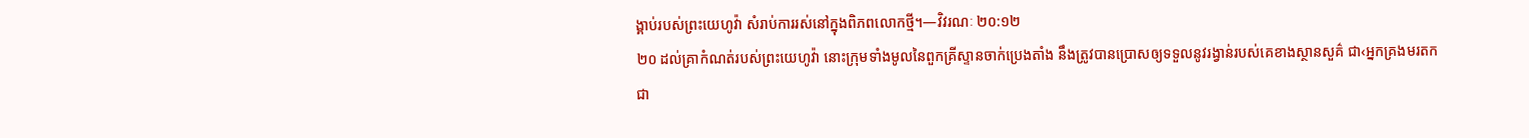ង្គាប់របស់ព្រះយេហូវ៉ា សំរាប់ការរស់នៅក្នុងពិភពលោកថ្មី។—វិវរណៈ ២០:១២
២០ ដល់គ្រាកំណត់របស់ព្រះយេហូវ៉ា នោះក្រុមទាំងមូលនៃពួកគ្រីស្ទានចាក់ប្រេងតាំង នឹងត្រូវបានប្រោសឲ្យទទួលនូវរង្វាន់របស់គេខាងស្ថានសួគ៌ ជា‹អ្នកគ្រងមរតកជា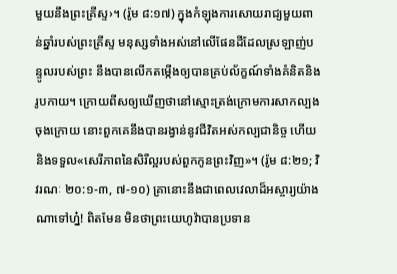មួយនឹងព្រះគ្រីស្ទ›។ (រ៉ូម ៨:១៧) ក្នុងកំឡុងការសោយរាជ្យមួយពាន់ឆ្នាំរបស់ព្រះគ្រីស្ទ មនុស្សទាំងអស់នៅលើផែនដីដែលស្រឡាញ់បន្ទូលរបស់ព្រះ នឹងបានលើកតម្កើងឲ្យបានគ្រប់ល័ក្ខណ៍ទាំងគំនិតនិងរូបកាយ។ ក្រោយពីសឲ្យឃើញថានៅស្មោះត្រង់ក្រោមការសាកល្បងចុងក្រោយ នោះពួកគេនឹងបានរង្វាន់នូវជីវិតអស់កល្បជានិច្ច ហើយនិងទទួល«សេរីភាពនៃសិរីល្អរបស់ពួកកូនព្រះវិញ»។ (រ៉ូម ៨:២១; វិវរណៈ ២០:១-៣, ៧-១០) គ្រានោះនឹងជាពេលវេលាដ៏អស្ចារ្យយ៉ាងណាទៅហ្ន៎! ពិតមែន មិនថាព្រះយេហូវ៉ាបានប្រទាន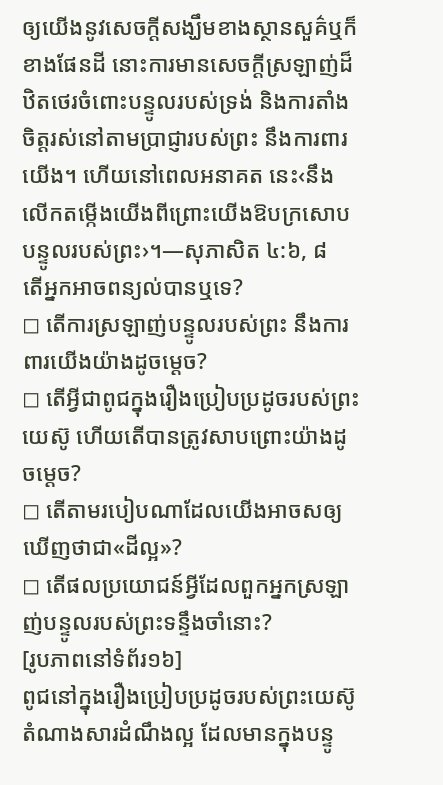ឲ្យយើងនូវសេចក្ដីសង្ឃឹមខាងស្ថានសួគ៌ឬក៏ខាងផែនដី នោះការមានសេចក្ដីស្រឡាញ់ដ៏ឋិតថេរចំពោះបន្ទូលរបស់ទ្រង់ និងការតាំងចិត្តរស់នៅតាមប្រាជ្ញារបស់ព្រះ នឹងការពារយើង។ ហើយនៅពេលអនាគត នេះ‹នឹងលើកតម្កើងយើងពីព្រោះយើងឱបក្រសោបបន្ទូលរបស់ព្រះ›។—សុភាសិត ៤:៦, ៨
តើអ្នកអាចពន្យល់បានឬទេ?
◻ តើការស្រឡាញ់បន្ទូលរបស់ព្រះ នឹងការពារយើងយ៉ាងដូចម្ដេច?
◻ តើអ្វីជាពូជក្នុងរឿងប្រៀបប្រដូចរបស់ព្រះយេស៊ូ ហើយតើបានត្រូវសាបព្រោះយ៉ាងដូចម្ដេច?
◻ តើតាមរបៀបណាដែលយើងអាចសឲ្យឃើញថាជា«ដីល្អ»?
◻ តើផលប្រយោជន៍អ្វីដែលពួកអ្នកស្រឡាញ់បន្ទូលរបស់ព្រះទន្ទឹងចាំនោះ?
[រូបភាពនៅទំព័រ១៦]
ពូជនៅក្នុងរឿងប្រៀបប្រដូចរបស់ព្រះយេស៊ូតំណាងសារដំណឹងល្អ ដែលមានក្នុងបន្ទូ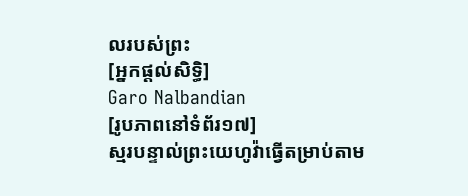លរបស់ព្រះ
[អ្នកផ្ដល់សិទ្ធិ]
Garo Nalbandian
[រូបភាពនៅទំព័រ១៧]
ស្មរបន្ទាល់ព្រះយេហូវ៉ាធ្វើតម្រាប់តាម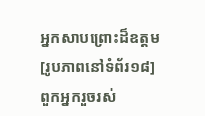អ្នកសាបព្រោះដ៏ឧត្តម
[រូបភាពនៅទំព័រ១៨]
ពួកអ្នករួចរស់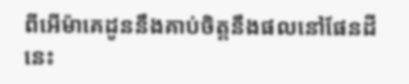ពីអើម៉ាគេដូននឹងគាប់ចិត្តនឹងផលនៅផែនដីនេះ